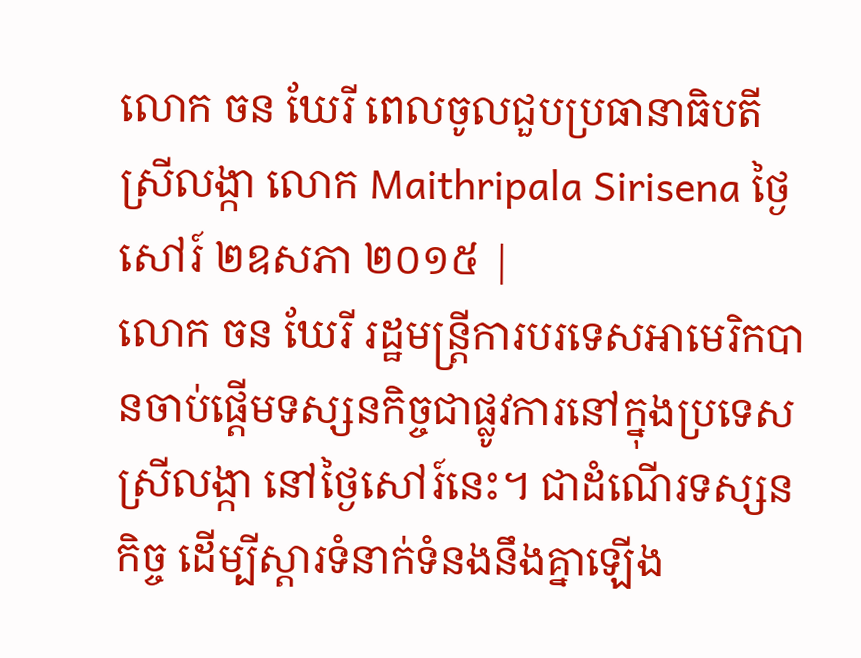លោក ចន ឃែរី ពេលចូលជួបប្រធានាធិបតីស្រីលង្កា លោក Maithripala Sirisena ថ្ងៃសៅរ៍ ២ឧសភា ២០១៥ |
លោក ចន ឃែរី រដ្ឋមន្រ្តីការបរទេសអាមេរិកបានចាប់ផ្តើមទស្សនកិច្ចជាផ្លូវការនៅក្នុងប្រទេសស្រីលង្កា នៅថ្ងៃសៅរ៍នេះ។ ជាដំណើរទស្សនកិច្ច ដើម្បីស្តារទំនាក់ទំនងនឹងគ្នាឡើង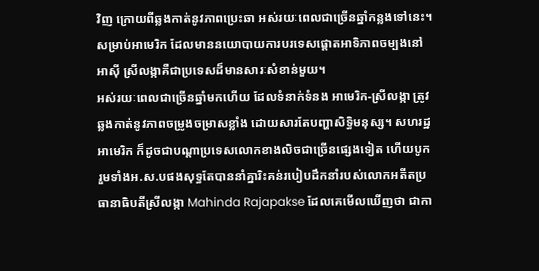វិញ ក្រោយពីឆ្លងកាត់នូវភាពប្រេះឆា អស់រយៈពេលជាច្រើនឆ្នាំកន្លងទៅនេះ។ សម្រាប់អាមេរិក ដែលមាននយោបាយការបរទេសផ្តោតអាទិភាពចម្បងនៅអាស៊ី ស្រីលង្កាគឺជាប្រទេសដ៏មានសារៈសំខាន់មួយ។
អស់រយៈពេលជាច្រើនឆ្នាំមកហើយ ដែលទំនាក់ទំនង អាមេរិក-ស្រីលង្កា ត្រូវឆ្លងកាត់នូវភាពចម្រូងចម្រាសខ្លាំង ដោយសារតែបញ្ហាសិទ្ធិមនុស្ស។ សហរដ្ឋអាមេរិក ក៏ដូចជាបណ្តាប្រទេសលោកខាងលិចជាច្រើនផ្សេងទៀត ហើយបូករួមទាំងអ.ស.បផងសុទ្ធតែបាននាំគ្នារិះគន់របៀបដឹកនាំរបស់លោកអតីតប្រធានាធិបតីស្រីលង្កា Mahinda Rajapakse ដែលគេមើលឃើញថា ជាកា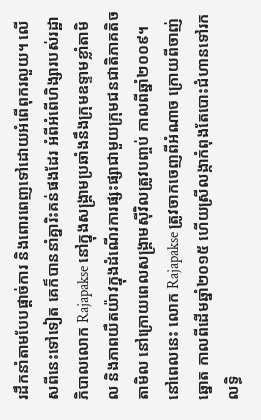រដឹកនាំតាមបែបផ្តាច់ការ និងពោរពេញទៅដោយអំពើពុករលួយ។ លើសពីនេះទៅទៀត គេក៏បាននាំគ្នារិះគន់ផងដែរ អំពីអំពើហិង្សារបស់រដ្ឋាភិបាលលោក Rajapakse នៅក្នុងសង្រ្គាមប្រឆាំងនឹងក្រុមឧទ្ទាមខ្លាំតាមិល និងភាពយឺតយ៉ាវក្នុងដំណើរការផ្សះផ្សាជាមួយក្រុមជនជាតិភាគតិចតាមិល នៅក្រោយពេលសង្រ្គាមស៊ីវិលត្រូវបញ្ចប់ កាលពីឆ្នាំ២០០៩។
នៅពេលនេះ លោក Rajapakse ត្រូវចាកចេញពីអំណាច ក្រោយពីចាញ់ឆ្នោត កាលពីដើមឆ្នាំ២០១៥ ហើយស្រីលង្កាកំពុងតែបោះជំហានទៅរកលទ្ធិ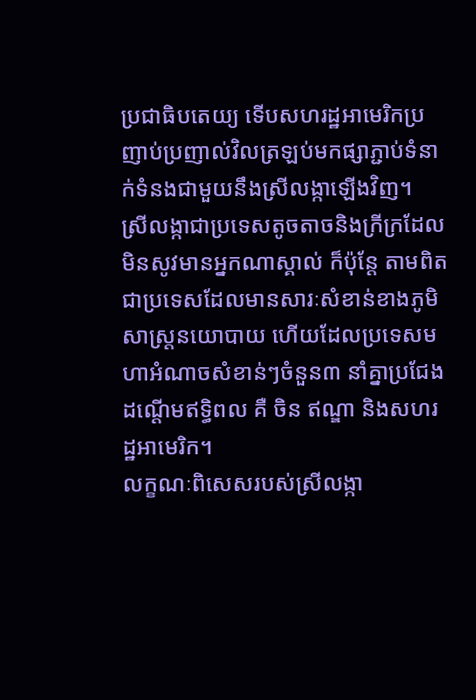ប្រជាធិបតេយ្យ ទើបសហរដ្ឋអាមេរិកប្រញាប់ប្រញាល់វិលត្រឡប់មកផ្សាភ្ជាប់ទំនាក់ទំនងជាមួយនឹងស្រីលង្កាឡើងវិញ។
ស្រីលង្កាជាប្រទេសតូចតាចនិងក្រីក្រដែលមិនសូវមានអ្នកណាស្គាល់ ក៏ប៉ុន្តែ តាមពិតជាប្រទេសដែលមានសារៈសំខាន់ខាងភូមិសាស្រ្តនយោបាយ ហើយដែលប្រទេសមហាអំណាចសំខាន់ៗចំនួន៣ នាំគ្នាប្រជែងដណ្តើមឥទ្ធិពល គឺ ចិន ឥណ្ឌា និងសហរដ្ឋអាមេរិក។
លក្ខណៈពិសេសរបស់ស្រីលង្កា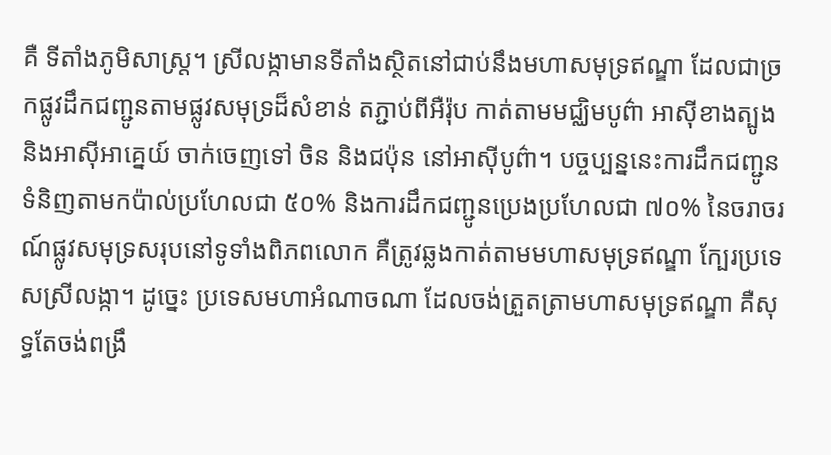គឺ ទីតាំងភូមិសាស្រ្ត។ ស្រីលង្កាមានទីតាំងស្ថិតនៅជាប់នឹងមហាសមុទ្រឥណ្ឌា ដែលជាច្រកផ្លូវដឹកជញ្ជូនតាមផ្លូវសមុទ្រដ៏សំខាន់ តភ្ជាប់ពីអឺរ៉ុប កាត់តាមមជ្ឈិមបូព៌ា អាស៊ីខាងត្បូង និងអាស៊ីអាគ្នេយ៍ ចាក់ចេញទៅ ចិន និងជប៉ុន នៅអាស៊ីបូព៌ា។ បច្ចប្បន្ននេះការដឹកជញ្ជូនទំនិញតាមកប៉ាល់ប្រហែលជា ៥០% និងការដឹកជញ្ជូនប្រេងប្រហែលជា ៧០% នៃចរាចរណ៍ផ្លូវសមុទ្រសរុបនៅទូទាំងពិភពលោក គឺត្រូវឆ្លងកាត់តាមមហាសមុទ្រឥណ្ឌា ក្បែរប្រទេសស្រីលង្កា។ ដូច្នេះ ប្រទេសមហាអំណាចណា ដែលចង់ត្រួតត្រាមហាសមុទ្រឥណ្ឌា គឺសុទ្ធតែចង់ពង្រឹ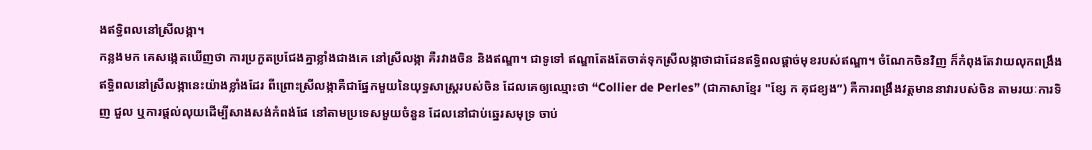ងឥទ្ធិពលនៅស្រីលង្កា។
កន្លងមក គេសង្កេតឃើញថា ការប្រកួតប្រជែងគ្នាខ្លាំងជាងគេ នៅស្រីលង្កា គឺរវាងចិន និងឥណ្ឌា។ ជាទូទៅ ឥណ្ឌាតែងតែចាត់ទុកស្រីលង្កាថាជាដែនឥទ្ធិពលផ្តាច់មុខរបស់ឥណ្ឌា។ ចំណែកចិនវិញ ក៏កំពុងតែវាយលុកពង្រឹងឥទ្ធិពលនៅស្រីលង្កានេះយ៉ាងខ្លាំងដែរ ពីព្រោះស្រីលង្កាគឺជាផ្នែកមួយនៃយុទ្ធសាស្រ្តរបស់ចិន ដែលគេឲ្យឈ្មោះថា “Collier de Perles” (ជាភាសាខ្មែរ "ខ្សែ ក គុជខ្យង”) គឺការពង្រឹងវត្តមាននាវារបស់ចិន តាមរយៈការទិញ ជួល ឬការផ្តល់លុយដើម្បីសាងសង់កំពង់ផែ នៅតាមប្រទេសមួយចំនួន ដែលនៅជាប់ឆ្នេរសមុទ្រ ចាប់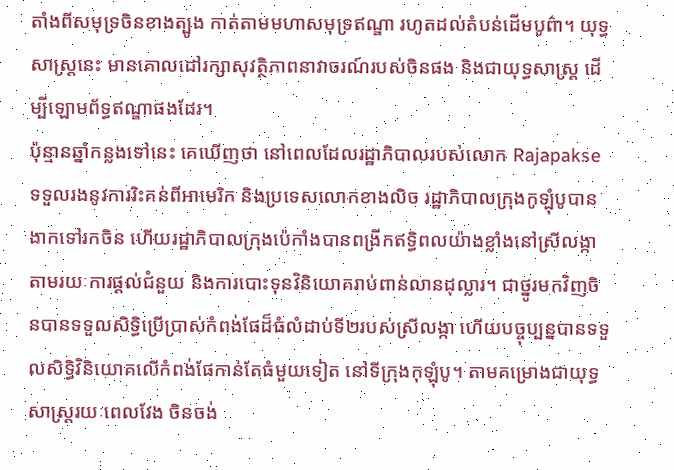តាំងពីសមុទ្រចិនខាងត្បូង កាត់តាមមហាសមុទ្រឥណ្ឌា រហូតដល់តំបន់ដើមបូព៌ា។ យុទ្ធសាស្រ្តនេះ មានគោលដៅរក្សាសុវត្ថិភាពនាវាចរណ៍របស់ចិនផង និងជាយុទ្ធសាស្រ្ត ដើម្បីឡោមព័ទ្ធឥណ្ឌាផងដែរ។
ប៉ុន្មានឆ្នាំកន្លងទៅនេះ គេឃើញថា នៅពេលដែលរដ្ឋាភិបាលរបស់លោក Rajapakse ទទួលរងនូវការរិះគន់ពីអាមេរិក និងប្រទេសលោកខាងលិច រដ្ឋាភិបាលក្រុងកូឡុំបូបានងាកទៅរកចិន ហើយរដ្ឋាភិបាលក្រុងប៉េកាំងបានពង្រីកឥទ្ធិពលយ៉ាងខ្លាំងនៅស្រីលង្កា តាមរយៈការផ្តល់ជំនួយ និងការបោះទុនវិនិយោគរាប់ពាន់លានដុល្លារ។ ជាថ្នូរមកវិញចិនបានទទួលសិទ្ធិប្រើប្រាស់កំពង់ផែដ៏ធំលំដាប់ទី២របស់ស្រីលង្កា ហើយបច្ចុប្បន្នបានទទួលសិទ្ធិវិនិយោគលើកំពង់ផែកាន់តែធំមួយទៀត នៅទីក្រុងកុឡុំបូ។ តាមគម្រោងជាយុទ្ធសាស្រ្តរយៈពេលវែង ចិនចង់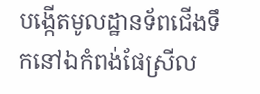បង្កើតមូលដ្ឋានទ័ពជើងទឹកនៅឯកំពង់ផែស្រីល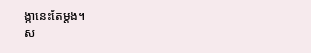ង្កានេះតែម្តង។
ស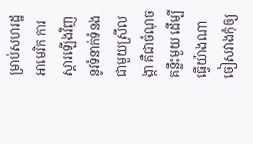ម្រាប់សហរដ្ឋអាមេរិក ការស្តារឡើងវិញនូវទំនាក់ទំនងជាមួយស្រីលង្កា គឺជាចំណុចគន្លឹះមួយ ដើម្បីធ្វើយ៉ាងណាចៀសវាងកុំឲ្យ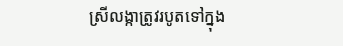ស្រីលង្កាត្រូវរបូតទៅក្នុង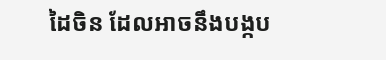ដៃចិន ដែលអាចនឹងបង្កប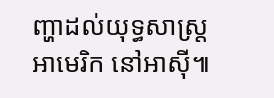ញ្ហាដល់យុទ្ធសាស្រ្តអាមេរិក នៅអាស៊ី៕